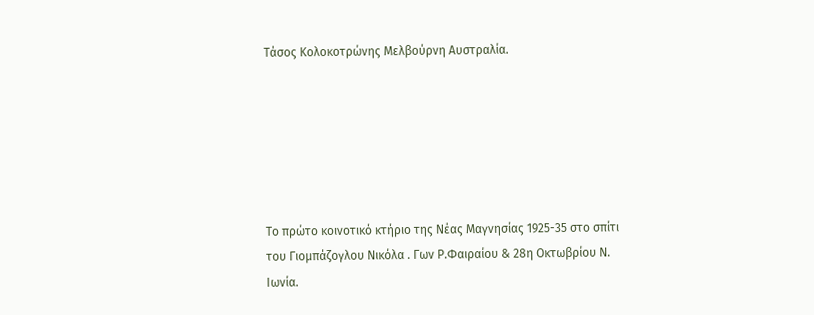Τάσος Κολοκοτρώνης Μελβούρνη Αυστραλία.






Το πρώτο κοινοτικό κτήριο της Νέας Μαγνησίας 1925-35 στο σπίτι του Γιομπάζογλου Νικόλα . Γων Ρ.Φαιραίου & 28η Οκτωβρίου Ν. Ιωνία.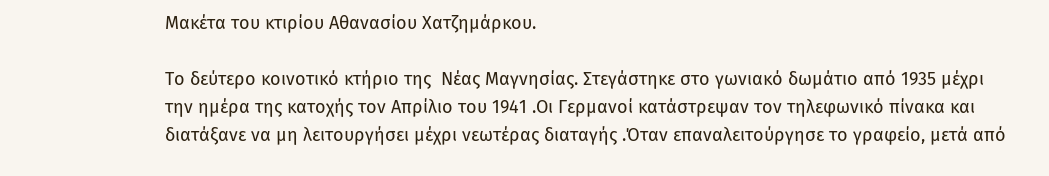Μακέτα του κτιρίου Αθανασίου Χατζημάρκου.

Το δεύτερο κοινοτικό κτήριο της  Νέας Μαγνησίας. Στεγάστηκε στο γωνιακό δωμάτιο από 1935 μέχρι την ημέρα της κατοχής τον Απρίλιο του 1941 .Οι Γερμανοί κατάστρεψαν τον τηλεφωνικό πίνακα και διατάξανε να μη λειτουργήσει μέχρι νεωτέρας διαταγής .Όταν επαναλειτούργησε το γραφείο, μετά από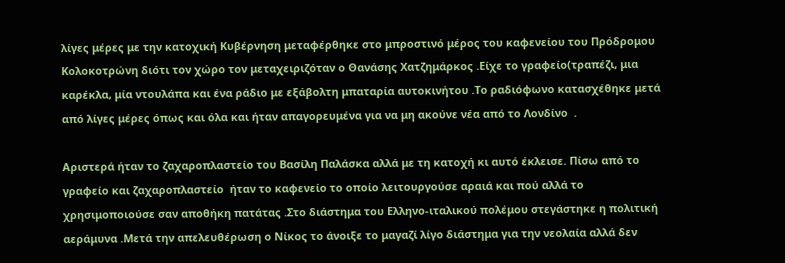λίγες μέρες με την κατοχική Κυβέρνηση μεταφέρθηκε στο μπροστινό μέρος του καφενείου του Πρόδρομου Κολοκοτρώνη διότι τον χώρο τον μεταχειριζόταν ο Θανάσης Χατζημάρκος .Είχε το γραφείο(τραπέζι, μια καρέκλα, μία ντουλάπα και ένα ράδιο με εξάβολτη μπαταρία αυτοκινήτου .Το ραδιόφωνο κατασχέθηκε μετά από λίγες μέρες όπως και όλα και ήταν απαγορευμένα για να μη ακούνε νέα από το Λονδίνο  .

Αριστερά ήταν το ζαχαροπλαστείο του Βασίλη Παλάσκα αλλά με τη κατοχή κι αυτό έκλεισε. Πίσω από το γραφείο και ζαχαροπλαστείο  ήταν το καφενείο το οποίο λειτουργούσε αραιά και πού αλλά το χρησιμοποιούσε σαν αποθήκη πατάτας .Στο διάστημα του Ελληνο-ιταλικού πολέμου στεγάστηκε η πολιτική αεράμυνα .Μετά την απελευθέρωση ο Νίκος το άνοιξε το μαγαζί λίγο διάστημα για την νεολαία αλλά δεν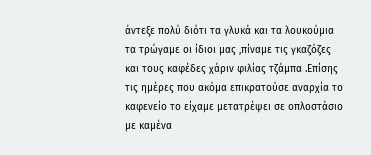άντεξε πολύ διότι τα γλυκά και τα λουκούμια τα τρώγαμε οι ίδιοι μας ,πίναμε τις γκαζόζες και τους καφέδες χάριν φιλίας τζάμπα .Επίσης τις ημέρες που ακόμα επικρατούσε αναρχία το καφενείο το είχαμε μετατρέψει σε οπλοστάσιο με καμένα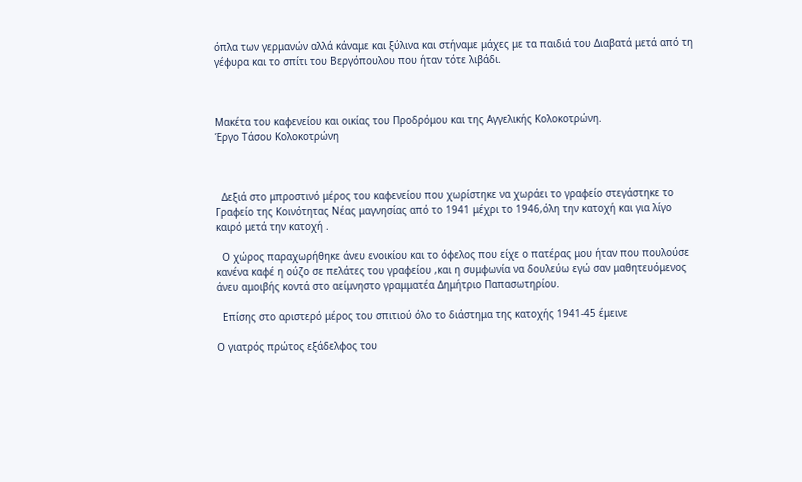όπλα των γερμανών αλλά κάναμε και ξύλινα και στήναμε μάχες με τα παιδιά του Διαβατά μετά από τη γέφυρα και το σπίτι του Βεργόπουλου που ήταν τότε λιβάδι.



Μακέτα του καφενείου και οικίας του Προδρόμου και της Αγγελικής Κολοκοτρώνη.
Έργο Τάσου Κολοκοτρώνη



  Δεξιά στο μπροστινό μέρος του καφενείου που χωρίστηκε να χωράει το γραφείο στεγάστηκε το Γραφείο της Κοινότητας Νέας μαγνησίας από το 1941 μέχρι το 1946,όλη την κατοχή και για λίγο καιρό μετά την κατοχή .

  Ο χώρος παραχωρήθηκε άνευ ενοικίου και το όφελος που είχε ο πατέρας μου ήταν που πουλούσε κανένα καφέ η ούζο σε πελάτες του γραφείου ,και η συμφωνία να δουλεύω εγώ σαν μαθητευόμενος άνευ αμοιβής κοντά στο αείμνηστο γραμματέα Δημήτριο Παπασωτηρίου.

  Επίσης στο αριστερό μέρος του σπιτιού όλο το διάστημα της κατοχής 1941-45 έμεινε

Ο γιατρός πρώτος εξάδελφος του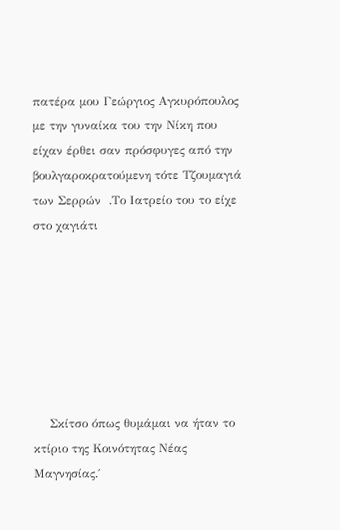πατέρα μου Γεώργιος Αγκυρόπουλος με την γυναίκα του την Νίκη που είχαν έρθει σαν πρόσφυγες από την βουλγαροκρατούμενη τότε Τζουμαγιά των Σερρών  .Το Ιατρείο του το είχε στο χαγιάτι







    Σκίτσο όπως θυμάμαι να ήταν το κτίριο της Κοινότητας Νέας Μαγνησίας.΄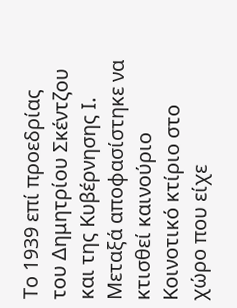Το 1939 επί προεδρίας του Δημητρίου Σκέντζου και της Κυβέρνησης Ι. Μεταξά αποφασίστηκε να κτισθεί καινούριο Κοινοτικό κτίριο στο χώρο που είχε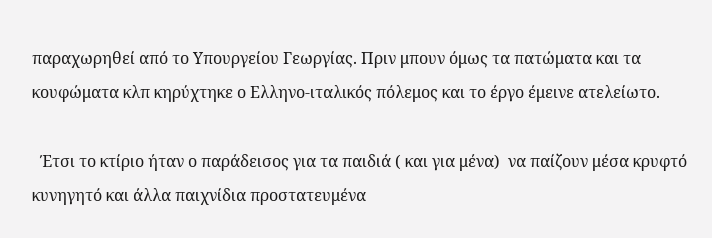παραχωρηθεί από το Υπουργείου Γεωργίας. Πριν μπουν όμως τα πατώματα και τα κουφώματα κλπ κηρύχτηκε ο Ελληνο-ιταλικός πόλεμος και το έργο έμεινε ατελείωτο.

  Έτσι το κτίριο ήταν ο παράδεισος για τα παιδιά ( και για μένα)  να παίζουν μέσα κρυφτό κυνηγητό και άλλα παιχνίδια προστατευμένα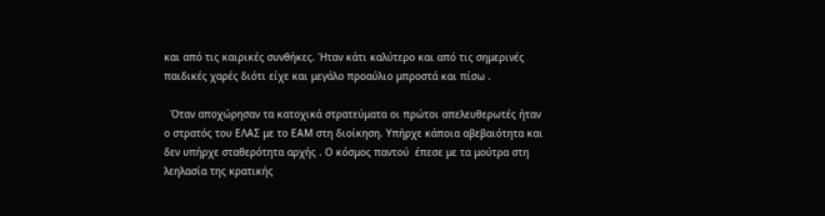και από τις καιρικές συνθήκες. Ήταν κάτι καλύτερο και από τις σημερινές παιδικές χαρές διότι είχε και μεγάλο προαύλιο μπροστά και πίσω .

  Όταν αποχώρησαν τα κατοχικά στρατεύματα οι πρώτοι απελευθερωτές ήταν ο στρατός του ΕΛΑΣ με το ΕΑΜ στη διοίκηση. Υπήρχε κάποια αβεβαιότητα και δεν υπήρχε σταθερότητα αρχής . Ο κόσμος παντού  έπεσε με τα μούτρα στη λεηλασία της κρατικής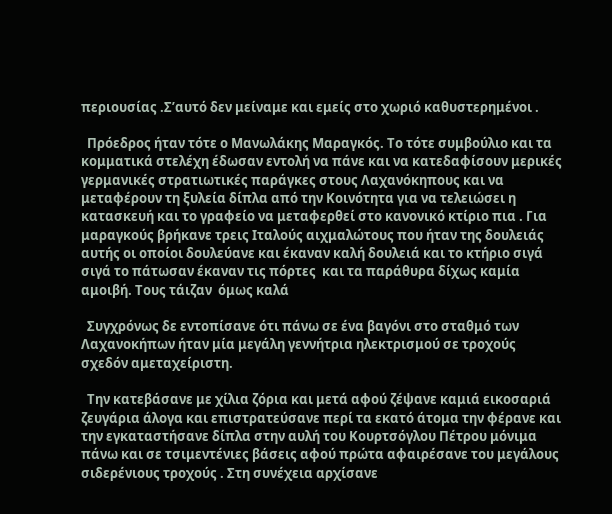περιουσίας .Σ’αυτό δεν μείναμε και εμείς στο χωριό καθυστερημένοι .

  Πρόεδρος ήταν τότε ο Μανωλάκης Μαραγκός. Το τότε συμβούλιο και τα κομματικά στελέχη έδωσαν εντολή να πάνε και να κατεδαφίσουν μερικές γερμανικές στρατιωτικές παράγκες στους Λαχανόκηπους και να μεταφέρουν τη ξυλεία δίπλα από την Κοινότητα για να τελειώσει η κατασκευή και το γραφείο να μεταφερθεί στο κανονικό κτίριο πια . Για μαραγκούς βρήκανε τρεις Ιταλούς αιχμαλώτους που ήταν της δουλειάς αυτής οι οποίοι δουλεύανε και έκαναν καλή δουλειά και το κτήριο σιγά σιγά το πάτωσαν έκαναν τις πόρτες  και τα παράθυρα δίχως καμία αμοιβή. Τους τάιζαν  όμως καλά

  Συγχρόνως δε εντοπίσανε ότι πάνω σε ένα βαγόνι στο σταθμό των Λαχανοκήπων ήταν μία μεγάλη γεννήτρια ηλεκτρισμού σε τροχούς σχεδόν αμεταχείριστη.

  Την κατεβάσανε με χίλια ζόρια και μετά αφού ζέψανε καμιά εικοσαριά ζευγάρια άλογα και επιστρατεύσανε περί τα εκατό άτομα την φέρανε και την εγκαταστήσανε δίπλα στην αυλή του Κουρτσόγλου Πέτρου μόνιμα πάνω και σε τσιμεντένιες βάσεις αφού πρώτα αφαιρέσανε του μεγάλους σιδερένιους τροχούς . Στη συνέχεια αρχίσανε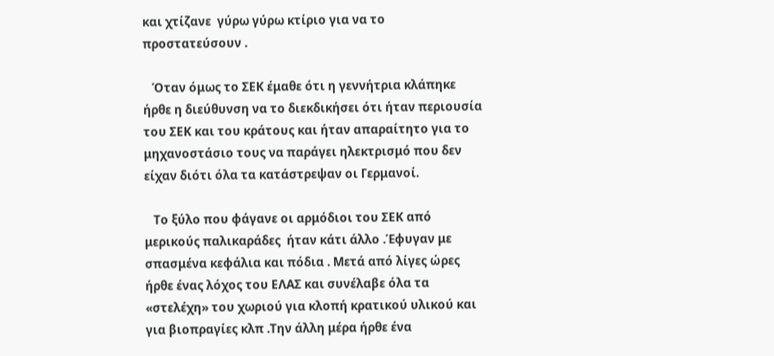και χτίζανε  γύρω γύρω κτίριο για να το προστατεύσουν .

   Όταν όμως το ΣΕΚ έμαθε ότι η γεννήτρια κλάπηκε ήρθε η διεύθυνση να το διεκδικήσει ότι ήταν περιουσία του ΣΕΚ και του κράτους και ήταν απαραίτητο για το μηχανοστάσιο τους να παράγει ηλεκτρισμό που δεν είχαν διότι όλα τα κατάστρεψαν οι Γερμανοί.

   Το ξύλο που φάγανε οι αρμόδιοι του ΣΕΚ από μερικούς παλικαράδες  ήταν κάτι άλλο .Έφυγαν με σπασμένα κεφάλια και πόδια . Μετά από λίγες ώρες ήρθε ένας λόχος του ΕΛΑΣ και συνέλαβε όλα τα «στελέχη» του χωριού για κλοπή κρατικού υλικού και για βιοπραγίες κλπ .Την άλλη μέρα ήρθε ένα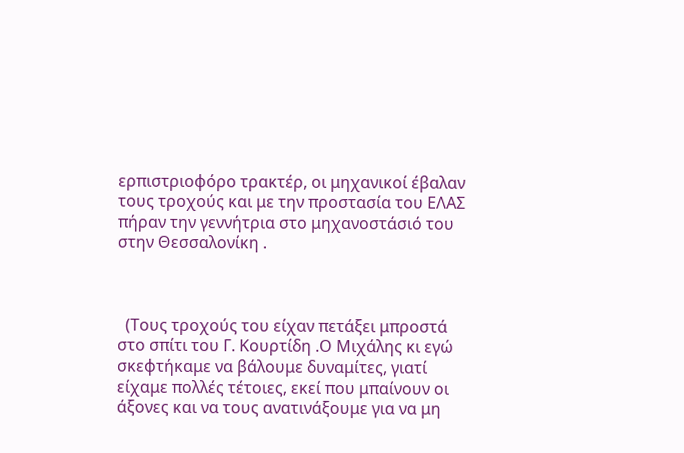ερπιστριοφόρο τρακτέρ, οι μηχανικοί έβαλαν τους τροχούς και με την προστασία του ΕΛΑΣ πήραν την γεννήτρια στο μηχανοστάσιό του στην Θεσσαλονίκη .



  (Τους τροχούς του είχαν πετάξει μπροστά στο σπίτι του Γ. Κουρτίδη .Ο Μιχάλης κι εγώ σκεφτήκαμε να βάλουμε δυναμίτες, γιατί είχαμε πολλές τέτοιες, εκεί που μπαίνουν οι άξονες και να τους ανατινάξουμε για να μη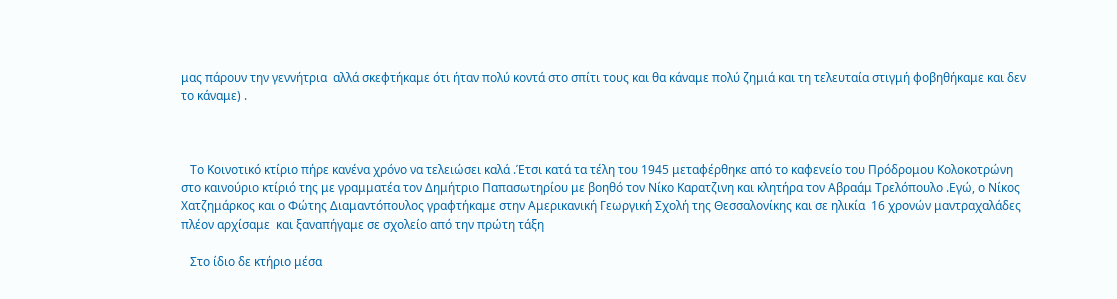μας πάρουν την γεννήτρια  αλλά σκεφτήκαμε ότι ήταν πολύ κοντά στο σπίτι τους και θα κάναμε πολύ ζημιά και τη τελευταία στιγμή φοβηθήκαμε και δεν το κάναμε) .



   Το Κοινοτικό κτίριο πήρε κανένα χρόνο να τελειώσει καλά .Έτσι κατά τα τέλη του 1945 μεταφέρθηκε από το καφενείο του Πρόδρομου Κολοκοτρώνη στο καινούριο κτίριό της με γραμματέα τον Δημήτριο Παπασωτηρίου με βοηθό τον Νίκο Καρατζινη και κλητήρα τον Αβραάμ Τρελόπουλο .Εγώ, ο Νίκος Χατζημάρκος και ο Φώτης Διαμαντόπουλος γραφτήκαμε στην Αμερικανική Γεωργική Σχολή της Θεσσαλονίκης και σε ηλικία  16 χρονών μαντραχαλάδες πλέον αρχίσαμε  και ξαναπήγαμε σε σχολείο από την πρώτη τάξη

   Στο ίδιο δε κτήριο μέσα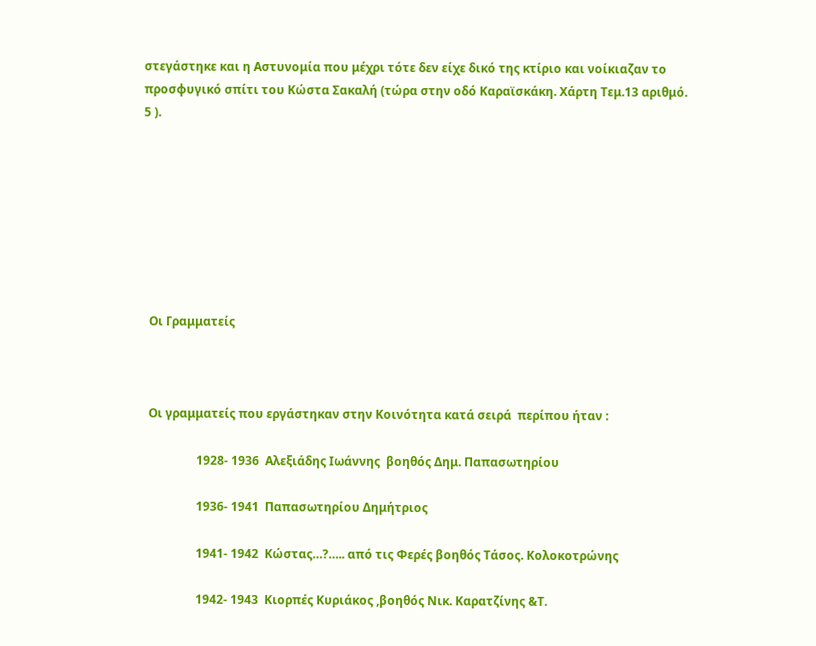στεγάστηκε και η Αστυνομία που μέχρι τότε δεν είχε δικό της κτίριο και νοίκιαζαν το προσφυγικό σπίτι του Κώστα Σακαλή (τώρα στην οδό Καραϊσκάκη. Χάρτη Τεμ.13 αριθμό. 5 ).








  Οι Γραμματείς



  Οι γραμματείς που εργάστηκαν στην Κοινότητα κατά σειρά  περίπου ήταν :

                  1928- 1936  Αλεξιάδης Ιωάννης  βοηθός Δημ. Παπασωτηρίου

                  1936- 1941  Παπασωτηρίου Δημήτριος

                  1941- 1942  Κώστας…?….. από τις Φερές βοηθός Τάσος. Κολοκοτρώνης

                  1942- 1943  Κιορπές Κυριάκος ,βοηθός Νικ. Καρατζίνης &Τ.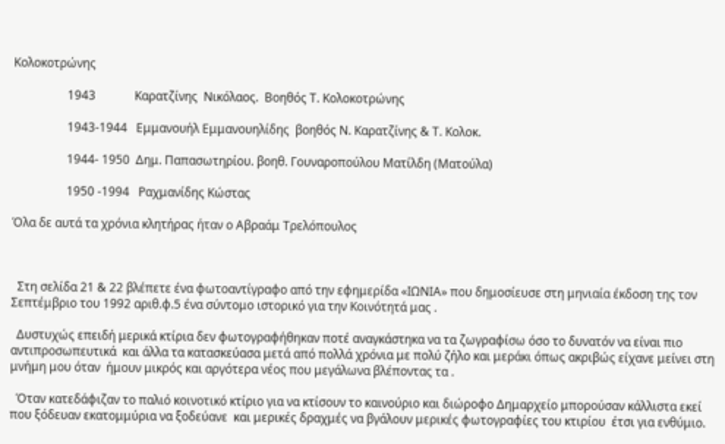Κολοκοτρώνης

                  1943             Καρατζίνης  Νικόλαος.  Βοηθός Τ. Κολοκοτρώνης

                  1943-1944   Εμμανουήλ Εμμανουηλίδης  βοηθός Ν. Καρατζίνης & Τ. Κολοκ.

                  1944- 1950  Δημ. Παπασωτηρίου. βοηθ. Γουναροπούλου Ματίλδη (Ματούλα)

                  1950 -1994   Ραχμανίδης Κώστας

Όλα δε αυτά τα χρόνια κλητήρας ήταν ο Αβραάμ Τρελόπουλος



  Στη σελίδα 21 & 22 βλέπετε ένα φωτοαντίγραφο από την εφημερίδα «ΙΩΝΙΑ» που δημοσίευσε στη μηνιαία έκδοση της τον Σεπτέμβριο του 1992 αριθ.φ.5 ένα σύντομο ιστορικό για την Κοινότητά μας .

  Δυστυχώς επειδή μερικά κτίρια δεν φωτογραφήθηκαν ποτέ αναγκάστηκα να τα ζωγραφίσω όσο το δυνατόν να είναι πιο αντιπροσωπευτικά  και άλλα τα κατασκεύασα μετά από πολλά χρόνια με πολύ ζήλο και μεράκι όπως ακριβώς είχανε μείνει στη μνήμη μου όταν  ήμουν μικρός και αργότερα νέος που μεγάλωνα βλέποντας τα .

  Όταν κατεδάφιζαν το παλιό κοινοτικό κτίριο για να κτίσουν το καινούριο και διώροφο Δημαρχείο μπορούσαν κάλλιστα εκεί που ξόδευαν εκατομμύρια να ξοδεύανε  και μερικές δραχμές να βγάλουν μερικές φωτογραφίες του κτιρίου  έτσι για ενθύμιο.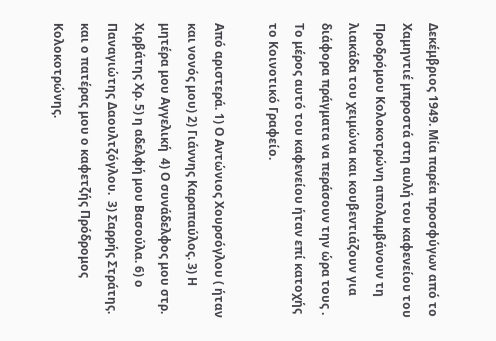Δεκέμβριος 1949. Μία παρέα προσφύγων από το Χαμηντιέ μπροστά στη αυλή του καφενείου του Προδρόμου Κολοκοτρώνη απολαμβάνουν τη λιακάδα του χειμώνα και κουβεντιάζουν για διάφορα πράγματα να περάσουν την ώρα τους . Το μέρος αυτό του καφενείου ήταν επί κατοχής το Κοινοτικό Γραφείο.

Από αριστερά. 1) Ο Αντώνιος Χουρσόγλου ( ήταν και νονός μου) 2) Γιάννης Καραπαύλος. 3) Η μητέρα μου Αγγελική  4) Ο συνάδελφος μου στρ. Χιρβάτης Χρ. 5) η αδελφή μου Βασούλα. 6) ο Παναγιώτης Δαουλτζόγλου.  3) Σαρρής Στράτης.  και ο πατέρας μου ο καφετζής Πρόδρομος Κολοκοτρώνης.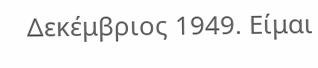Δεκέμβριος 1949. Είμαι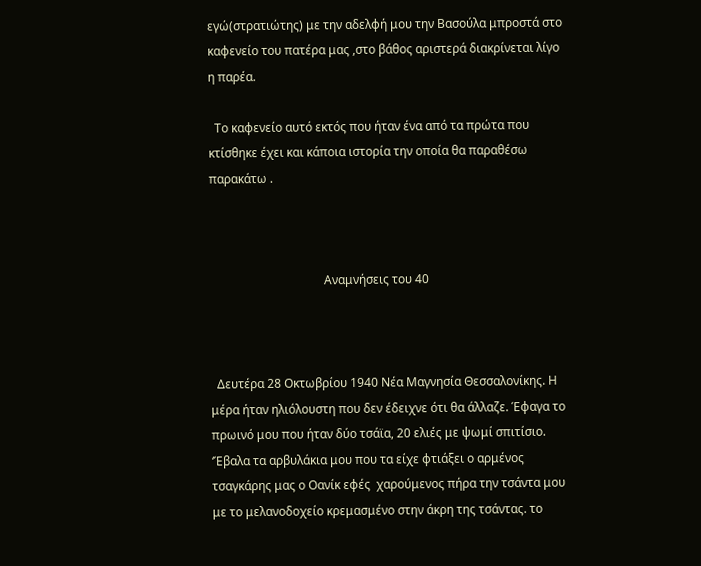εγώ(στρατιώτης) με την αδελφή μου την Βασούλα μπροστά στο καφενείο του πατέρα μας ,στο βάθος αριστερά διακρίνεται λίγο η παρέα.

  Το καφενείο αυτό εκτός που ήταν ένα από τα πρώτα που κτίσθηκε έχει και κάποια ιστορία την οποία θα παραθέσω παρακάτω .



                                      Αναμνήσεις του 40



  Δευτέρα 28 Οκτωβρίου 1940 Νέα Μαγνησία Θεσσαλονίκης. Η μέρα ήταν ηλιόλουστη που δεν έδειχνε ότι θα άλλαζε. Έφαγα το πρωινό μου που ήταν δύο τσάϊα, 20 ελιές με ψωμί σπιτίσιο.  ‘Έβαλα τα αρβυλάκια μου που τα είχε φτιάξει ο αρμένος τσαγκάρης μας ο Οανίκ εφές  χαρούμενος πήρα την τσάντα μου με το μελανοδοχείο κρεμασμένο στην άκρη της τσάντας. το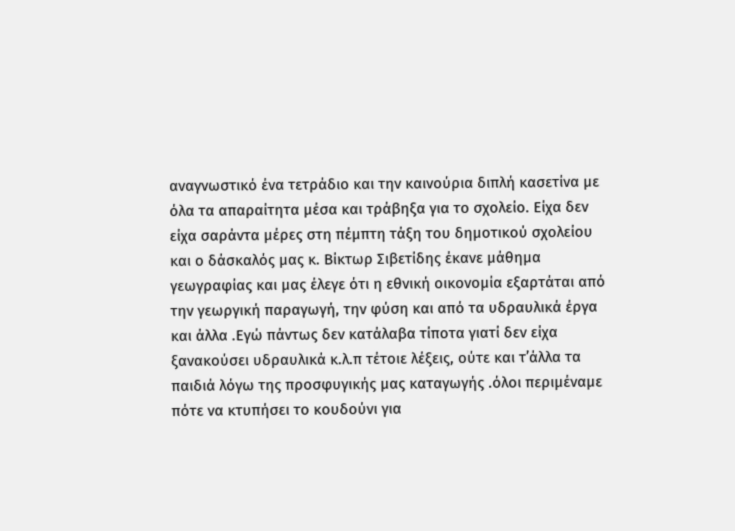αναγνωστικό ένα τετράδιο και την καινούρια διπλή κασετίνα με όλα τα απαραίτητα μέσα και τράβηξα για το σχολείο. Είχα δεν είχα σαράντα μέρες στη πέμπτη τάξη του δημοτικού σχολείου και ο δάσκαλός μας κ. Βίκτωρ Σιβετίδης έκανε μάθημα γεωγραφίας και μας έλεγε ότι η εθνική οικονομία εξαρτάται από την γεωργική παραγωγή, την φύση και από τα υδραυλικά έργα και άλλα .Εγώ πάντως δεν κατάλαβα τίποτα γιατί δεν είχα ξανακούσει υδραυλικά κ.λ.π τέτοιε λέξεις, ούτε και τ’άλλα τα παιδιά λόγω της προσφυγικής μας καταγωγής .όλοι περιμέναμε πότε να κτυπήσει το κουδούνι για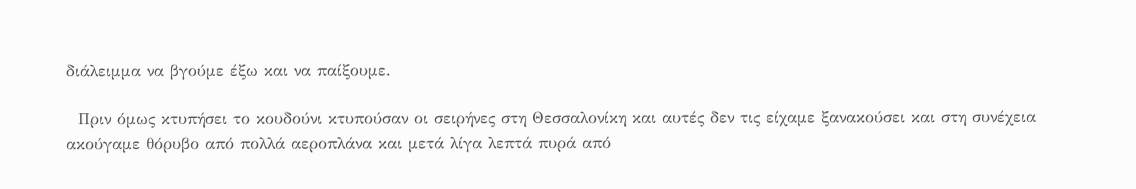διάλειμμα να βγούμε έξω και να παίξουμε.

  Πριν όμως κτυπήσει το κουδούνι κτυπούσαν οι σειρήνες στη Θεσσαλονίκη και αυτές δεν τις είχαμε ξανακούσει και στη συνέχεια ακούγαμε θόρυβο από πολλά αεροπλάνα και μετά λίγα λεπτά πυρά από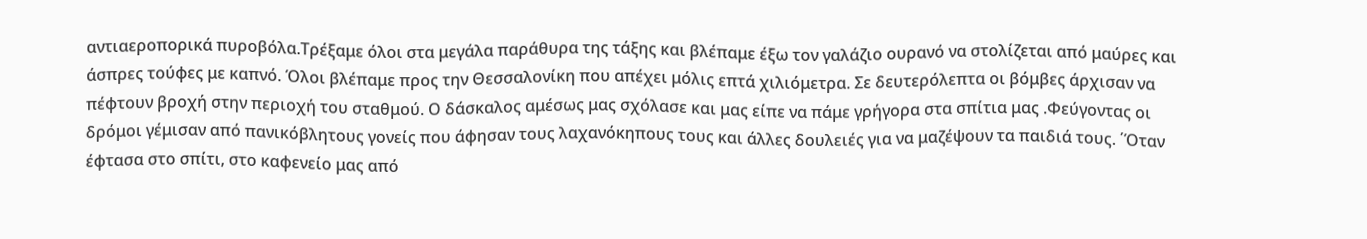αντιαεροπορικά πυροβόλα.Τρέξαμε όλοι στα μεγάλα παράθυρα της τάξης και βλέπαμε έξω τον γαλάζιο ουρανό να στολίζεται από μαύρες και άσπρες τούφες με καπνό. Όλοι βλέπαμε προς την Θεσσαλονίκη που απέχει μόλις επτά χιλιόμετρα. Σε δευτερόλεπτα οι βόμβες άρχισαν να πέφτουν βροχή στην περιοχή του σταθμού. Ο δάσκαλος αμέσως μας σχόλασε και μας είπε να πάμε γρήγορα στα σπίτια μας .Φεύγοντας οι δρόμοι γέμισαν από πανικόβλητους γονείς που άφησαν τους λαχανόκηπους τους και άλλες δουλειές για να μαζέψουν τα παιδιά τους. ΄Όταν έφτασα στο σπίτι, στο καφενείο μας από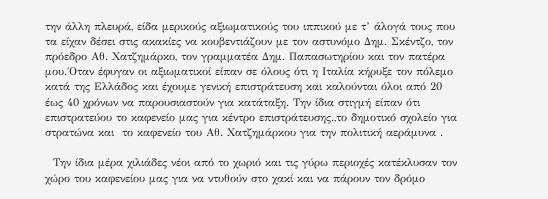την άλλη πλευρά, είδα μερικούς αξιωματικούς του ιππικού με τ’ άλογά τους που τα είχαν δέσει στις ακακίες να κουβεντιάζουν με τον αστυνόμο Δημ. Σκέντζο, τον πρόεδρο Αθ. Χατζημάρκο, τον γραμματέα Δημ. Παπασωτηρίου και τον πατέρα μου.΄Οταν έφυγαν οι αξιωματικοί είπαν σε όλους ότι η Ιταλία κήρυξε τον πόλεμο κατά της Ελλάδος και έχουμε γενική επιστράτευση και καλούνται όλοι από 20 έως 40 χρόνων να παρουσιαστούν για κατάταξη. Την ίδια στιγμή είπαν ότι επιστρατεύου το καφενείο μας για κέντρο επιστράτευσης.,το δημοτικό σχολείο για στρατώνα και  το καφενείο του Αθ. Χατζημάρκου για την πολιτική αεράμυνα .

  Την ίδια μέρα χιλιάδες νέοι από το χωριό και τις γύρω περιοχές κατέκλυσαν τον χώρο του καφενείου μας για να ντυθούν στο χακί και να πάρουν τον δρόμο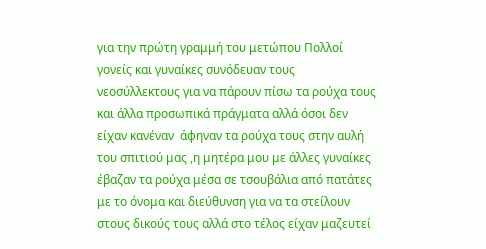για την πρώτη γραμμή του μετώπου Πολλοί γονείς και γυναίκες συνόδευαν τους νεοσύλλεκτους για να πάρουν πίσω τα ρούχα τους και άλλα προσωπικά πράγματα αλλά όσοι δεν είχαν κανέναν  άφηναν τα ρούχα τους στην αυλή του σπιτιού μας ,η μητέρα μου με άλλες γυναίκες έβαζαν τα ρούχα μέσα σε τσουβάλια από πατάτες με το όνομα και διεύθυνση για να τα στείλουν στους δικούς τους αλλά στο τέλος είχαν μαζευτεί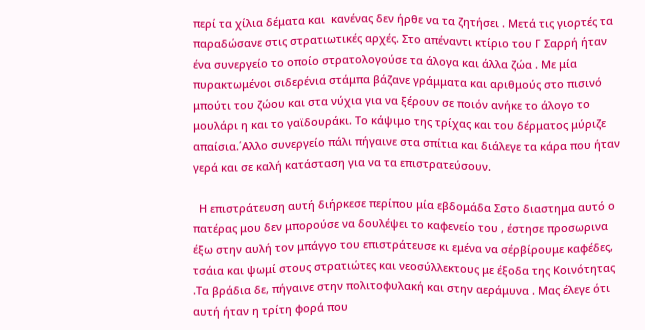περί τα χίλια δέματα και  κανένας δεν ήρθε να τα ζητήσει . Μετά τις γιορτές τα παραδώσανε στις στρατιωτικές αρχές. Στο απέναντι κτίριο του Γ Σαρρή ήταν ένα συνεργείο το οποίο στρατολογούσε τα άλογα και άλλα ζώα . Με μία πυρακτωμένοι σιδερένια στάμπα βάζανε γράμματα και αριθμούς στο πισινό μπούτι του ζώου και στα νύχια για να ξέρουν σε ποιόν ανήκε το άλογο το μουλάρι η και το γαϊδουράκι. Το κάψιμο της τρίχας και του δέρματος μύριζε απαίσια.΄Αλλο συνεργείο πάλι πήγαινε στα σπίτια και διάλεγε τα κάρα που ήταν γερά και σε καλή κατάσταση για να τα επιστρατεύσουν.

  Η επιστράτευση αυτή διήρκεσε περίπου μία εβδομάδα Σστο διαστημα αυτό ο πατέρας μου δεν μπορούσε να δουλέψει το καφενείο του , έστησε προσωρινα έξω στην αυλή τον μπάγγο του επιστράτευσε κι εμένα να σέρβίρουμε καφέδες, τσάια και ψωμί στους στρατιώτες και νεοσύλλεκτους με έξοδα της Κοινότητας .Τα βράδια δε, πήγαινε στην πολιτοφυλακή και στην αεράμυνα . Μας έλεγε ότι αυτή ήταν η τρίτη φορά που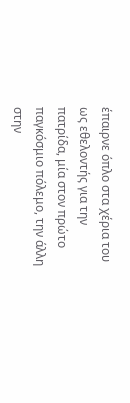έπαιρνε όπλο στα χέρια του ως εθελοντής για την πατρίδα, μία στον πρώτο παγκόσμιο πόλεμο, την άλλη στην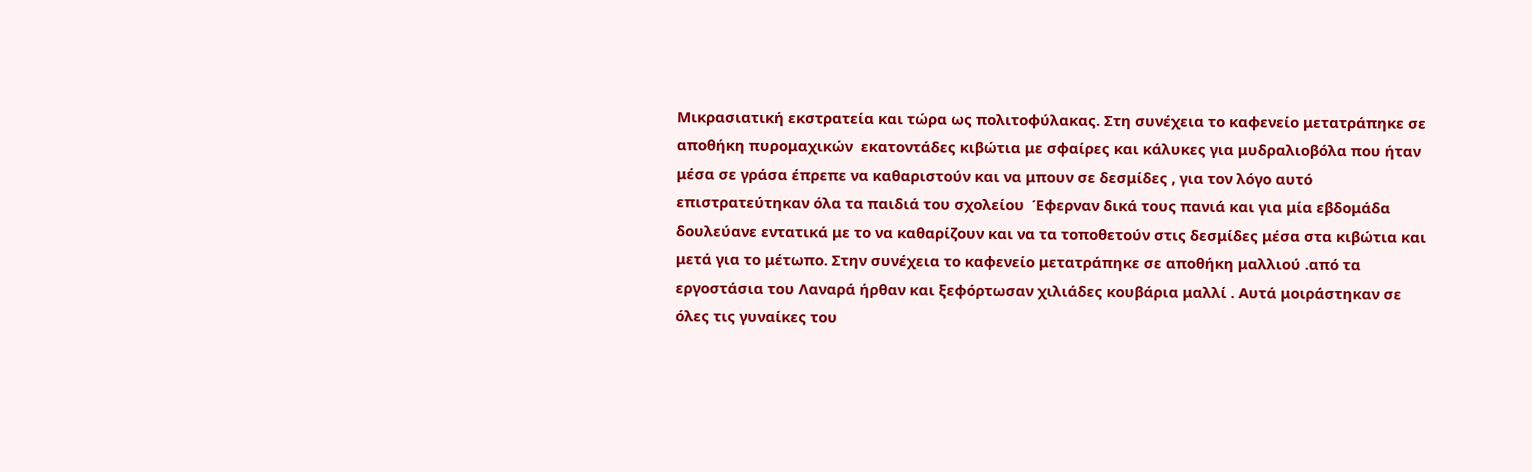Μικρασιατική εκστρατεία και τώρα ως πολιτοφύλακας. Στη συνέχεια το καφενείο μετατράπηκε σε αποθήκη πυρομαχικών  εκατοντάδες κιβώτια με σφαίρες και κάλυκες για μυδραλιοβόλα που ήταν μέσα σε γράσα έπρεπε να καθαριστούν και να μπουν σε δεσμίδες , για τον λόγο αυτό επιστρατεύτηκαν όλα τα παιδιά του σχολείου  Έφερναν δικά τους πανιά και για μία εβδομάδα δουλεύανε εντατικά με το να καθαρίζουν και να τα τοποθετούν στις δεσμίδες μέσα στα κιβώτια και μετά για το μέτωπο. Στην συνέχεια το καφενείο μετατράπηκε σε αποθήκη μαλλιού .από τα εργοστάσια του Λαναρά ήρθαν και ξεφόρτωσαν χιλιάδες κουβάρια μαλλί . Αυτά μοιράστηκαν σε όλες τις γυναίκες του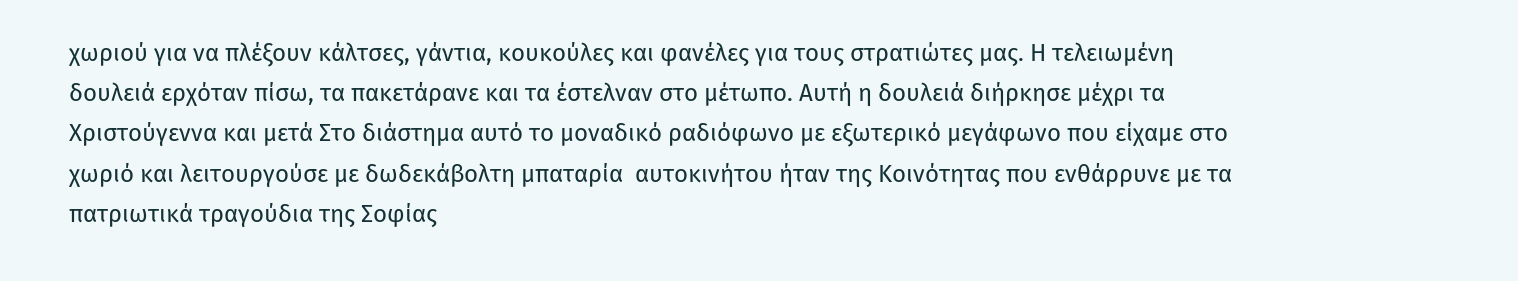χωριού για να πλέξουν κάλτσες, γάντια, κουκούλες και φανέλες για τους στρατιώτες μας. Η τελειωμένη δουλειά ερχόταν πίσω, τα πακετάρανε και τα έστελναν στο μέτωπο. Αυτή η δουλειά διήρκησε μέχρι τα Χριστούγεννα και μετά Στο διάστημα αυτό το μοναδικό ραδιόφωνο με εξωτερικό μεγάφωνο που είχαμε στο χωριό και λειτουργούσε με δωδεκάβολτη μπαταρία  αυτοκινήτου ήταν της Κοινότητας που ενθάρρυνε με τα πατριωτικά τραγούδια της Σοφίας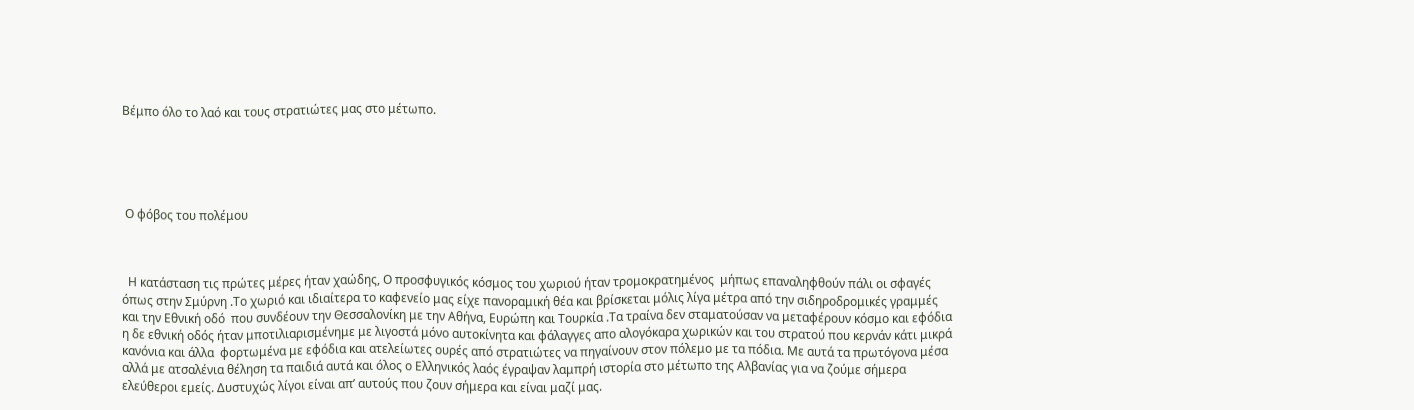Βέμπο όλο το λαό και τους στρατιώτες μας στο μέτωπο.





 Ο φόβος του πολέμου



  Η κατάσταση τις πρώτες μέρες ήταν χαώδης, Ο προσφυγικός κόσμος του χωριού ήταν τρομοκρατημένος  μήπως επαναληφθούν πάλι οι σφαγές όπως στην Σμύρνη .Το χωριό και ιδιαίτερα το καφενείο μας είχε πανοραμική θέα και βρίσκεται μόλις λίγα μέτρα από την σιδηροδρομικές γραμμές και την Εθνική οδό  που συνδέουν την Θεσσαλονίκη με την Αθήνα, Ευρώπη και Τουρκία .Τα τραίνα δεν σταματούσαν να μεταφέρουν κόσμο και εφόδια η δε εθνική οδός ήταν μποτιλιαρισμένημε με λιγοστά μόνο αυτοκίνητα και φάλαγγες απο αλογόκαρα χωρικών και του στρατού που κερνάν κάτι μικρά κανόνια και άλλα  φορτωμένα με εφόδια και ατελείωτες ουρές από στρατιώτες να πηγαίνουν στον πόλεμο με τα πόδια. Με αυτά τα πρωτόγονα μέσα αλλά με ατσαλένια θέληση τα παιδιά αυτά και όλος ο Ελληνικός λαός έγραψαν λαμπρή ιστορία στο μέτωπο της Αλβανίας για να ζούμε σήμερα ελεύθεροι εμείς. Δυστυχώς λίγοι είναι απ’ αυτούς που ζουν σήμερα και είναι μαζί μας.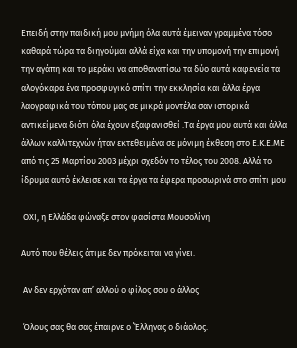Επειδή στην παιδική μου μνήμη όλα αυτά έμειναν γραμμένα τόσο καθαρά τώρα τα διηγούμαι αλλά είχα και την υπομονή την επιμονή την αγάπη και το μεράκι να αποθανατίσω τα δύο αυτά καφενεία τα αλογόκαρα ένα προσφυγικό σπίτι την εκκλησία και άλλα έργα λαογραφικά του τόπου μας σε μικρά μοντέλα σαν ιστορικά αντικείμενα διότι όλα έχουν εξαφανισθεί .Τα έργα μου αυτά και άλλα άλλων καλλιτεχνών ήταν εκτεθειμένα σε μόνιμη έκθεση στο Ε.Κ.Ε.ΜΕ από τις 25 Μαρτίου 2003 μέχρι σχεδόν το τέλος του 2008. Αλλά το ίδρυμα αυτό έκλεισε και τα έργα τα έφερα προσωρινά στο σπίτι μου

 ΟΧΙ, η Ελλάδα φώναξε στον φασίστα Μουσολίνη

Αυτό που θέλεις άτιμε δεν πρόκειται να γίνει.

 Αν δεν ερχόταν απ’ αλλού ο φίλος σου ο άλλος

 Όλους σας θα σας έπαιρνε ο ΄Έλληνας ο διάολος.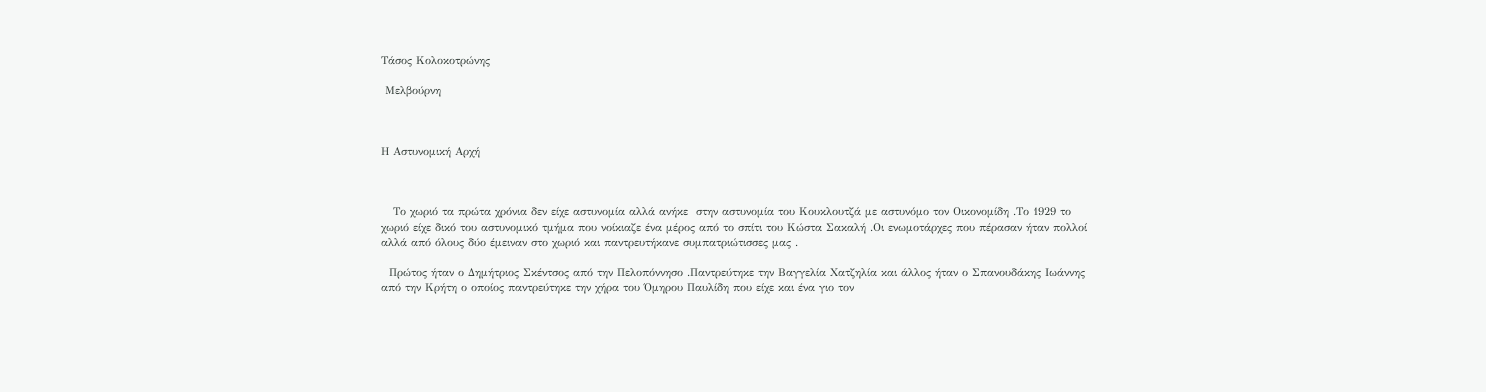Τάσος Κολοκοτρώνης

 Μελβούρνη



Η Αστυνομική Αρχή



   Το χωριό τα πρώτα χρόνια δεν είχε αστυνομία αλλά ανήκε  στην αστυνομία του Κουκλουτζά με αστυνόμο τον Οικονομίδη .Το 1929 το χωριό είχε δικό του αστυνομικό τμήμα που νοίκιαζε ένα μέρος από το σπίτι του Κώστα Σακαλή .Οι ενωμοτάρχες που πέρασαν ήταν πολλοί αλλά από όλους δύο έμειναν στο χωριό και παντρευτήκανε συμπατριώτισσες μας .

  Πρώτος ήταν ο Δημήτριος Σκέντσος από την Πελοπόννησο .Παντρεύτηκε την Βαγγελία Χατζηλία και άλλος ήταν ο Σπανουδάκης Ιωάννης από την Κρήτη ο οποίος παντρεύτηκε την χήρα του Όμηρου Παυλίδη που είχε και ένα γιο τον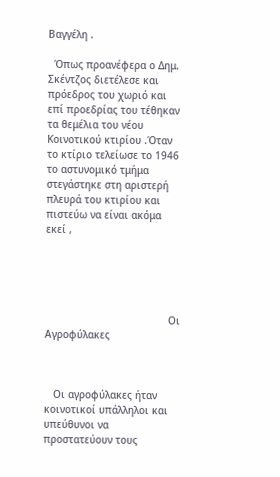Βαγγέλη .

  Όπως προανέφερα ο Δημ. Σκέντζος διετέλεσε και πρόεδρος του χωριό και επί προεδρίας του τέθηκαν τα θεμέλια του νέου Κοινοτικού κτιρίου .Όταν το κτίριο τελείωσε το 1946 το αστυνομικό τμήμα στεγάστηκε στη αριστερή πλευρά του κτιρίου και πιστεύω να είναι ακόμα εκεί ,





                                         Οι Αγροφύλακες



   Οι αγροφύλακες ήταν κοινοτικοί υπάλληλοι και υπεύθυνοι να προστατεύουν τους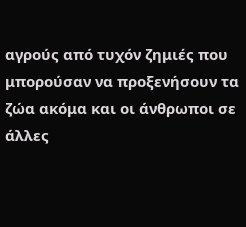αγρούς από τυχόν ζημιές που μπορούσαν να προξενήσουν τα ζώα ακόμα και οι άνθρωποι σε άλλες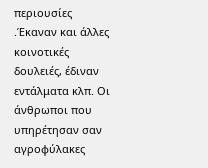περιουσίες .Έκαναν και άλλες κοινοτικές δουλειές, έδιναν εντάλματα κλπ. Οι άνθρωποι που υπηρέτησαν σαν αγροφύλακες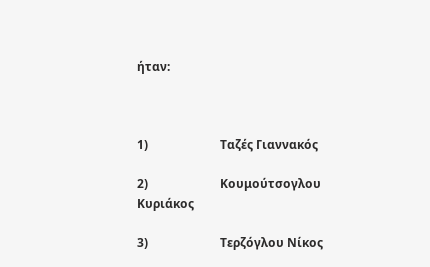ήταν:



1)                        Ταζές Γιαννακός

2)                        Κουμούτσογλου Κυριάκος

3)                        Τερζόγλου Νίκος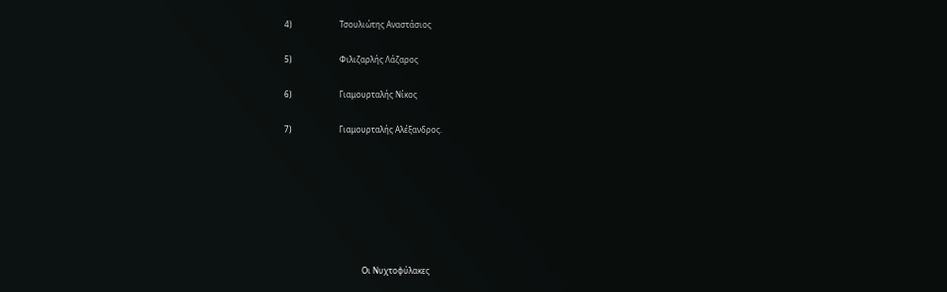4)                        Τσουλιώτης Αναστάσιος

5)                        Φιλιζαρλής Λάζαρος

6)                        Γιαμουρταλής Νίκος

7)                        Γιαμουρταλής Αλέξανδρος.







                                       Οι Νυχτοφύλακες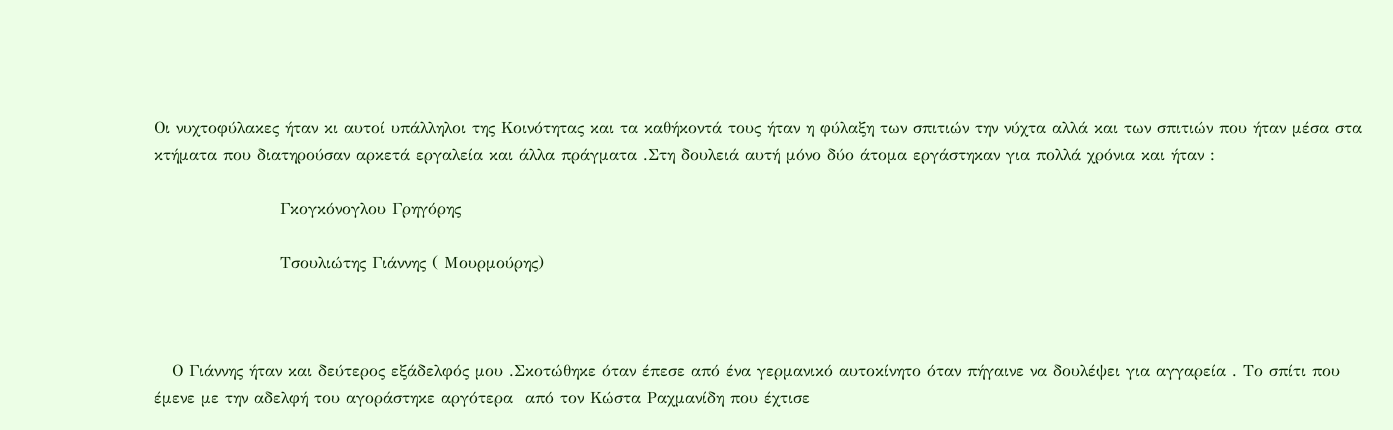Οι νυχτοφύλακες ήταν κι αυτοί υπάλληλοι της Κοινότητας και τα καθήκοντά τους ήταν η φύλαξη των σπιτιών την νύχτα αλλά και των σπιτιών που ήταν μέσα στα κτήματα που διατηρούσαν αρκετά εργαλεία και άλλα πράγματα .Στη δουλειά αυτή μόνο δύο άτομα εργάστηκαν για πολλά χρόνια και ήταν :

                     Γκογκόνογλου Γρηγόρης

                     Τσουλιώτης Γιάννης ( Μουρμούρης)



   Ο Γιάννης ήταν και δεύτερος εξάδελφός μου .Σκοτώθηκε όταν έπεσε από ένα γερμανικό αυτοκίνητο όταν πήγαινε να δουλέψει για αγγαρεία . Το σπίτι που έμενε με την αδελφή του αγοράστηκε αργότερα  από τον Κώστα Ραχμανίδη που έχτισε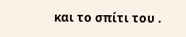και το σπίτι του .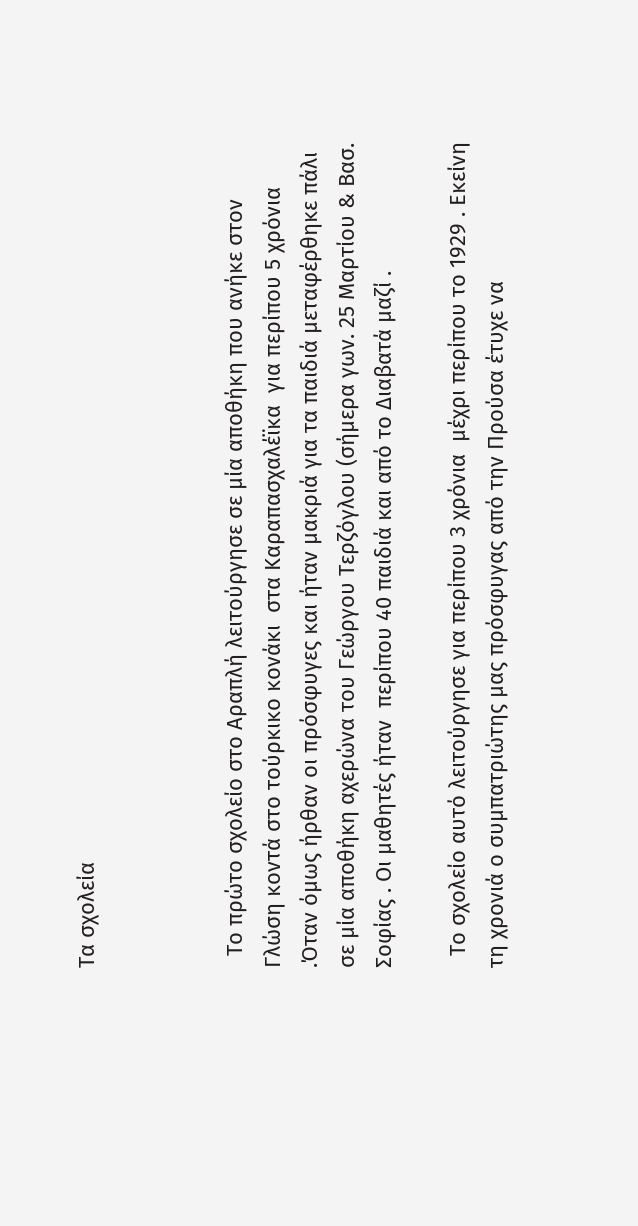Τα σχολεία



  Το πρώτο σχολείο στο Αραπλή λειτούργησε σε μία αποθήκη που ανήκε στον  Γλώση κοντά στο τούρκικο κονάκι  στα Καραπασχαλέϊκα  για περίπου 5 χρόνια .Όταν όμως ήρθαν οι πρόσφυγες και ήταν μακριά για τα παιδιά μεταφέρθηκε πάλι σε μία αποθήκη αχερώνα του Γεώργου Τερζόγλου (σήμερα γων. 25 Μαρτίου & Βασ. Σοφίας . Οι μαθητές ήταν  περίπου 40 παιδιά και από το Διαβατά μαζί .

  Το σχολείο αυτό λειτούργησε για περίπου 3 χρόνια  μέχρι περίπου το 1929 . Εκείνη τη χρονιά ο συμπατριώτης μας πρόσφυγας από την Προύσα έτυχε να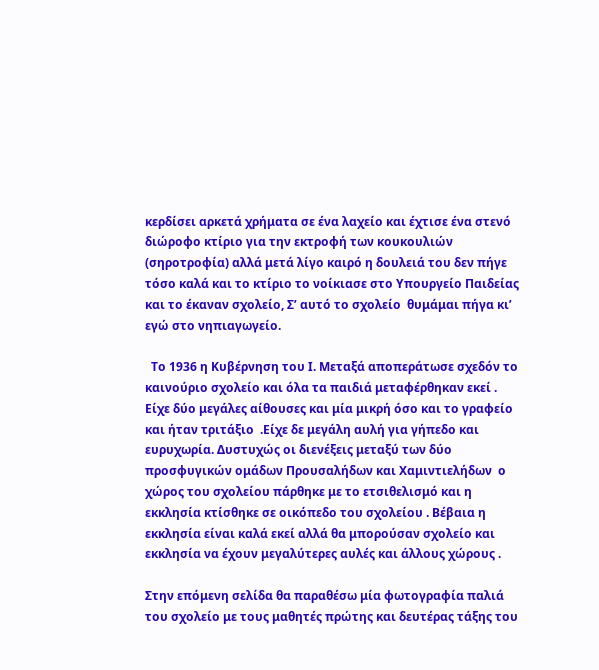κερδίσει αρκετά χρήματα σε ένα λαχείο και έχτισε ένα στενό διώροφο κτίριο για την εκτροφή των κουκουλιών (σηροτροφία) αλλά μετά λίγο καιρό η δουλειά του δεν πήγε τόσο καλά και το κτίριο το νοίκιασε στο Υπουργείο Παιδείας και το έκαναν σχολείο, Σ’ αυτό το σχολείο  θυμάμαι πήγα κι’ εγώ στο νηπιαγωγείο.

  Το 1936 η Κυβέρνηση του Ι. Μεταξά αποπεράτωσε σχεδόν το καινούριο σχολείο και όλα τα παιδιά μεταφέρθηκαν εκεί . Είχε δύο μεγάλες αίθουσες και μία μικρή όσο και το γραφείο και ήταν τριτάξιο  .Είχε δε μεγάλη αυλή για γήπεδο και ευρυχωρία. Δυστυχώς οι διενέξεις μεταξύ των δύο προσφυγικών ομάδων Προυσαλήδων και Χαμιντιελήδων  ο χώρος του σχολείου πάρθηκε με το ετσιθελισμό και η εκκλησία κτίσθηκε σε οικόπεδο του σχολείου . Βέβαια η εκκλησία είναι καλά εκεί αλλά θα μπορούσαν σχολείο και εκκλησία να έχουν μεγαλύτερες αυλές και άλλους χώρους .

Στην επόμενη σελίδα θα παραθέσω μία φωτογραφία παλιά του σχολείο με τους μαθητές πρώτης και δευτέρας τάξης του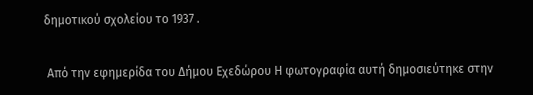δημοτικού σχολείου το 1937 .

 Από την εφημερίδα του Δήμου Εχεδώρου Η φωτογραφία αυτή δημοσιεύτηκε στην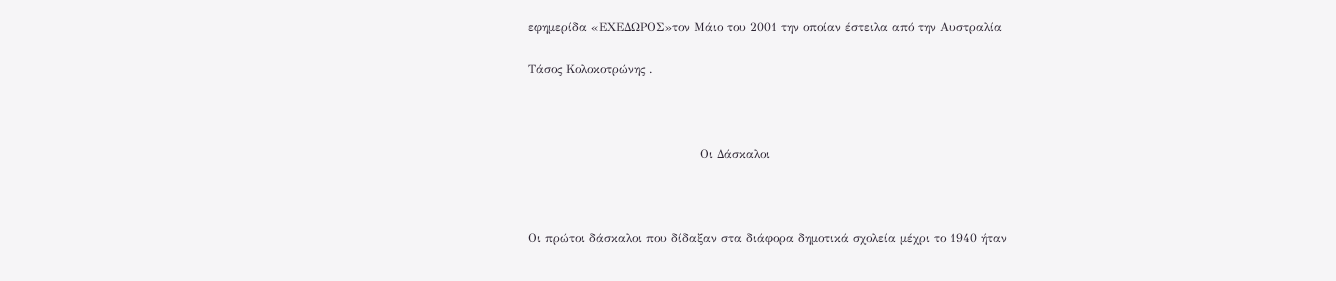εφημερίδα «ΕΧΕΔΩΡΟΣ»τον Μάιο του 2001 την οποίαν έστειλα από την Αυστραλία

Τάσος Κολοκοτρώνης .



                                           Οι Δάσκαλοι



Οι πρώτοι δάσκαλοι που δίδαξαν στα διάφορα δημοτικά σχολεία μέχρι το 1940 ήταν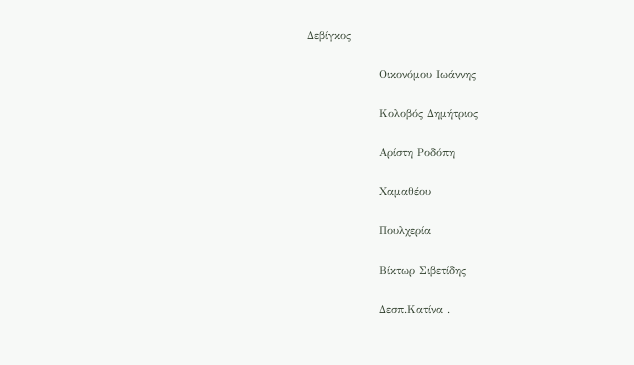Δεβίγκος

                  Οικονόμου Ιωάννης

                  Κολοβός Δημήτριος

                  Αρίστη Ροδόπη

                  Χαμαθέου

                  Πουλχερία

                  Βίκτωρ Σιβετίδης

                  Δεσπ.Κατίνα .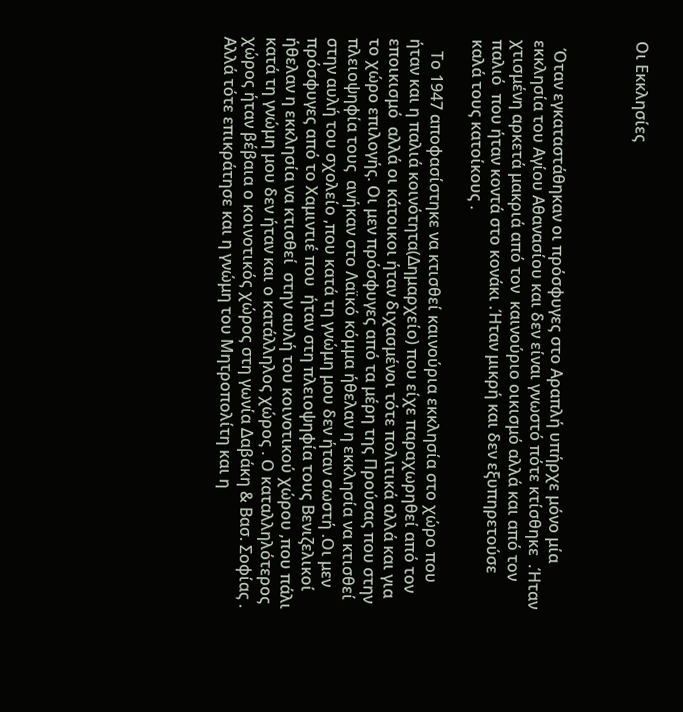Οι Εκκλησίες



  Όταν εγκαταστάθηκαν οι πρόσφυγες στο Αραπλή υπήρχε μόνο μία εκκλησία του Αγίου Αθανασίου και δεν είναι γνωστό πότε κτίσθηκε  .Ήταν χτισμένη αρκετά μακριά από τον  καινούριο οικισμό αλλά και από τον  παλιό  που ήταν κοντά στο κονάκι .Ήταν μικρή και δεν εξυπηρετούσε καλά τους κατοίκους .

   Το 1947 αποφασίστηκε να κτισθεί καινούρια εκκλησία στο χώρο που ήταν και η παλιά κοινότητα(Δημαρχείο) που είχε παραχωρηθεί από τον εποικισμό  αλλά οι κάτοικοι ήταν διχασμένοι τότε πολιτικά αλλά και για το χώρο επιλογής. Οι μεν πρόσφυγες από τα μέρη της Προύσας που στην πλειοψηφία τους  ανήκαν στο Λαϊκό κόμμα ήθελαν η εκκλησία να κτισθεί στην αυλή του σχολείο ,που κατά τη γνώμη μου δεν ήταν σωστή .Οι μεν πρόσφυγες από το Χαμιντιέ που  ήταν στη πλειοψηφία τους Βενιζελικοί ήθελαν η εκκλησία να κτισθεί  στην αυλή του κοινοτικού χώρου ,που πάλι κατά τη γνώμη μου δεν ήταν και ο κατάλληλος χώρος . Ο καταλληλότερος χώρος ήταν βέβαια ο κοινοτικός χώρος στη γωνία Δαβάκη & Βασ. Σοφίας . Αλλά τότε επικράτησε και η γνώμη του Μητροπολίτη και η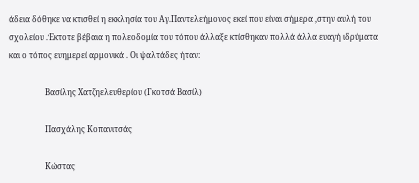άδεια δόθηκε να κτισθεί η εκκλησία του Αγ.Παντελεήμονος εκεί που είναι σήμερα ,στην αυλή του σχολείου .Έκτοτε βέβαια η πολεοδομία του τόπου άλλαξε κτίσθηκαν πολλά άλλα ευαγή ιδρύματα και ο τόπος ευημερεί αρμονικά . Οι ψαλτάδες ήταν:

                  Βασίλης Χατζηελευθερίου (Γκοτσά Βασίλ)

                  Πασχάλης Κοπανιτσάς

                  Κώστας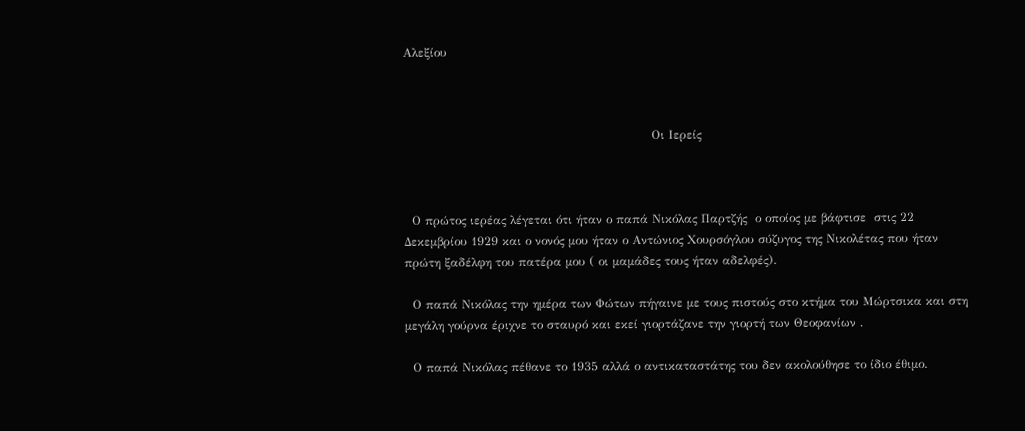Αλεξίου



                                                              Οι Ιερείς



  Ο πρώτος ιερέας λέγεται ότι ήταν ο παπά Νικόλας Παρτζής  ο οποίος με βάφτισε  στις 22 Δεκεμβρίου 1929 και ο νονός μου ήταν ο Αντώνιος Χουρσόγλου σύζυγος της Νικολέτας που ήταν πρώτη ξαδέλφη του πατέρα μου ( οι μαμάδες τους ήταν αδελφές).

  Ο παπά Νικόλας την ημέρα των Φώτων πήγαινε με τους πιστούς στο κτήμα του Μώρτσικα και στη μεγάλη γούρνα έριχνε το σταυρό και εκεί γιορτάζανε την γιορτή των Θεοφανίων .

  Ο παπά Νικόλας πέθανε το 1935 αλλά ο αντικαταστάτης του δεν ακολούθησε το ίδιο έθιμο.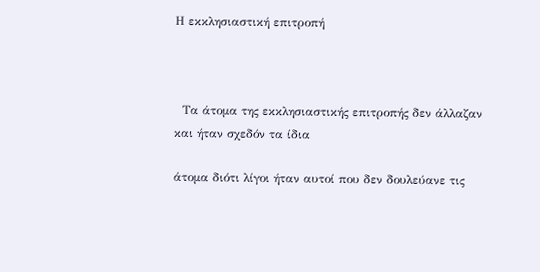Η εκκλησιαστική επιτροπή



  Τα άτομα της εκκλησιαστικής επιτροπής δεν άλλαζαν και ήταν σχεδόν τα ίδια

άτομα διότι λίγοι ήταν αυτοί που δεν δουλεύανε τις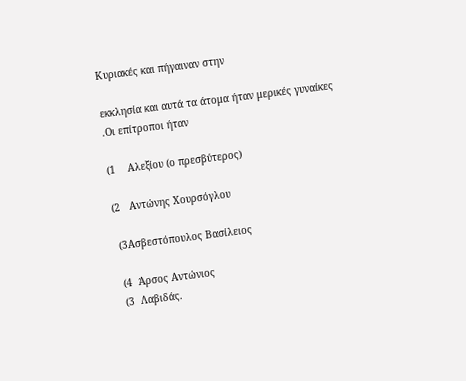Κυριακές και πήγαιναν στην

εκκλησία και αυτά τα άτομα ήταν μερικές γυναίκες .Οι επίτροποι ήταν

(1    Αλεξίου (ο πρεσβύτερος)

(2   Αντώνης Χουρσόγλου

 (3Ασβεστόπουλος Βασίλειος

 (4  Άρσος Αντώνιος
 (3  Λαβιδάς.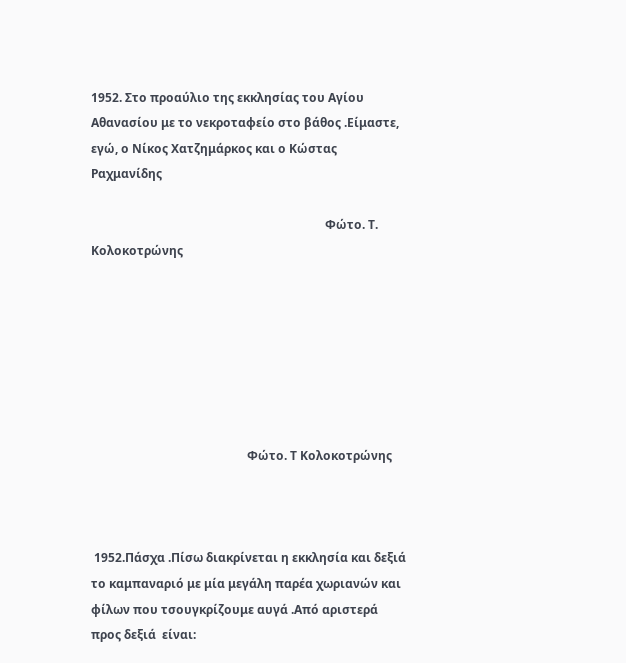1952. Στο προαύλιο της εκκλησίας του Αγίου Αθανασίου με το νεκροταφείο στο βάθος .Είμαστε,  εγώ, ο Νίκος Χατζημάρκος και ο Κώστας Ραχμανίδης

                                                                              Φώτο. Τ. Κολοκοτρώνης







                                                    Φώτο. Τ Κολοκοτρώνης



 1952.Πάσχα .Πίσω διακρίνεται η εκκλησία και δεξιά το καμπαναριό με μία μεγάλη παρέα χωριανών και φίλων που τσουγκρίζουμε αυγά .Από αριστερά προς δεξιά  είναι: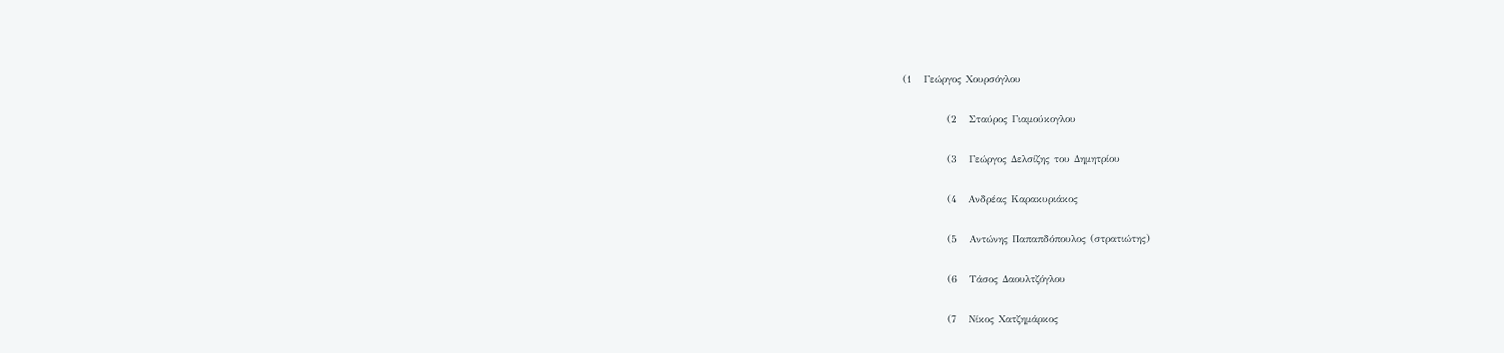(1   Γεώργος Χουρσόγλου

           (2   Σταύρος Γιαμούκογλου

           (3   Γεώργος Δελσίζης του Δημητρίου

           (4   Ανδρέας Καρακυριάκος

           (5   Αντώνης Παπαπδόπουλος (στρατιώτης)

           (6   Τάσος Δαουλτζόγλου

           (7   Νίκος Χατζημάρκος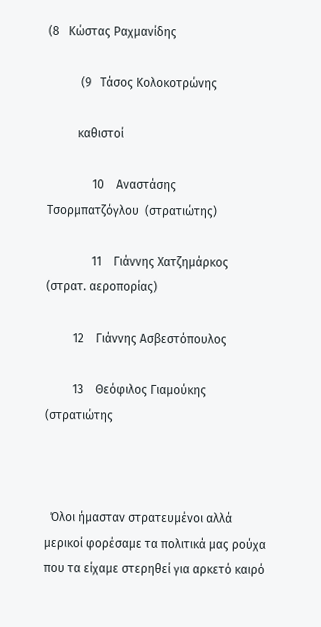(8   Κώστας Ραχμανίδης

           (9   Τάσος Κολοκοτρώνης

          καθιστοί

               10    Αναστάσης Τσορμπατζόγλου  (στρατιώτης)

               11    Γιάννης Χατζημάρκος  (στρατ. αεροπορίας)

         12    Γιάννης Ασβεστόπουλος

         13    Θεόφιλος Γιαμούκης   (στρατιώτης



  Όλοι ήμασταν στρατευμένοι αλλά μερικοί φορέσαμε τα πολιτικά μας ρούχα που τα είχαμε στερηθεί για αρκετό καιρό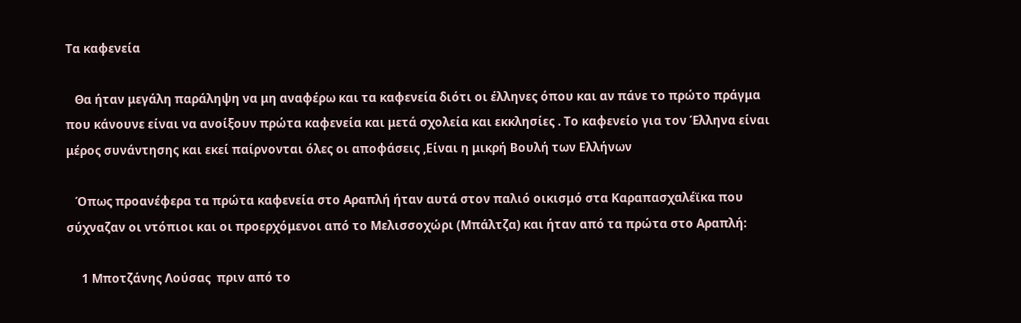Τα καφενεία

   Θα ήταν μεγάλη παράληψη να μη αναφέρω και τα καφενεία διότι οι έλληνες όπου και αν πάνε το πρώτο πράγμα που κάνουνε είναι να ανοίξουν πρώτα καφενεία και μετά σχολεία και εκκλησίες . Το καφενείο για τον Έλληνα είναι μέρος συνάντησης και εκεί παίρνονται όλες οι αποφάσεις ,Είναι η μικρή Βουλή των Ελλήνων

   Όπως προανέφερα τα πρώτα καφενεία στο Αραπλή ήταν αυτά στον παλιό οικισμό στα Καραπασχαλέϊκα που σύχναζαν οι ντόπιοι και οι προερχόμενοι από το Μελισσοχώρι (Μπάλτζα) και ήταν από τα πρώτα στο Αραπλή:

     1 Μποτζάνης Λούσας  πριν από το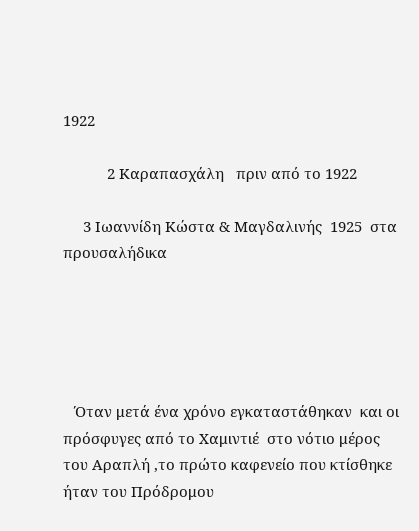1922

           2 Καραπασχάλη   πριν από το 1922

     3 Ιωαννίδη Κώστα & Μαγδαλινής  1925  στα προυσαλήδικα





   Όταν μετά ένα χρόνο εγκαταστάθηκαν  και οι πρόσφυγες από το Χαμιντιέ  στο νότιο μέρος του Αραπλή ,το πρώτο καφενείο που κτίσθηκε ήταν του Πρόδρομου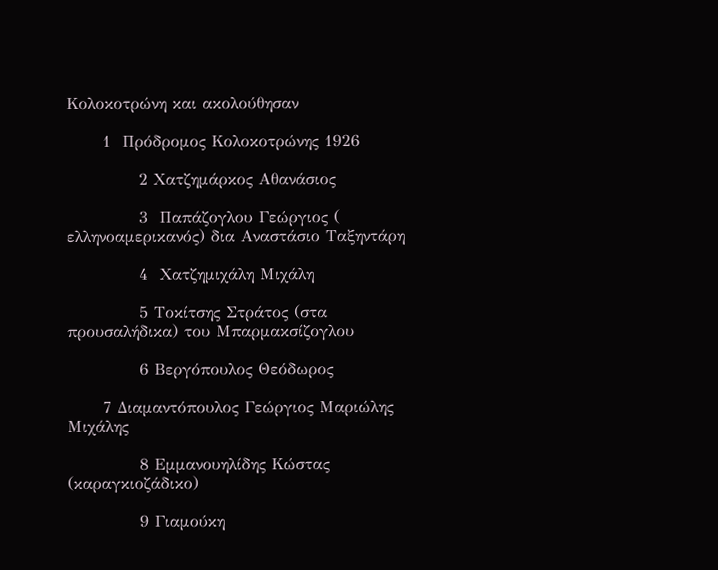Κολοκοτρώνη και ακολούθησαν

      1  Πρόδρομος Κολοκοτρώνης 1926

            2 Χατζημάρκος Αθανάσιος

            3  Παπάζογλου Γεώργιος ( ελληνοαμερικανός) δια Αναστάσιο Ταξηντάρη

            4  Χατζημιχάλη Μιχάλη

            5 Τοκίτσης Στράτος (στα προυσαλήδικα) του Μπαρμακσίζογλου

            6 Βεργόπουλος Θεόδωρος

      7 Διαμαντόπουλος Γεώργιος Μαριώλης Μιχάλης

            8 Εμμανουηλίδης Κώστας (καραγκιοζάδικο)

            9 Γιαμούκη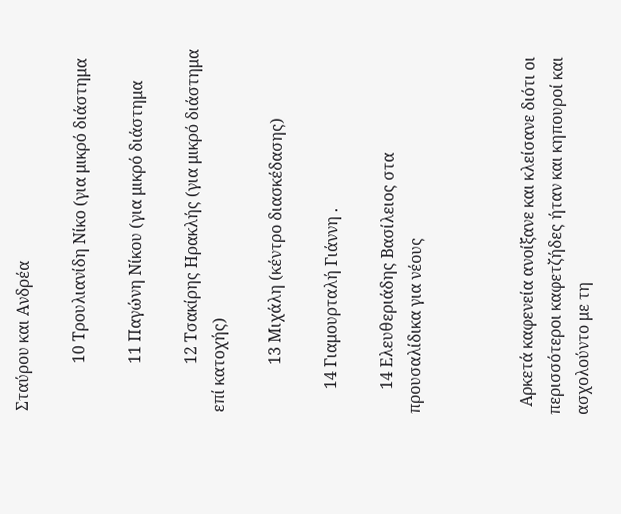Σταύρου και Ανδρέα

            10 Τρουλιανίδη Νίκο (για μικρό διάστημα

            11 Παγώνη Νίκου (για μικρό διάστημα

            12 Τσακίρης Ηρακλής (για μικρό διάστημα επί κατοχής)

            13 Μιχάλη (κέντρο διασκέδασης)

      14 Γιαμουρταλή Γιάννη .

      14 Ελευθεριάδης Βασίλειος στα προυσαλίδικα για νέους



  Αρκετά καφενεία ανοίξανε και κλείσανε διότι οι περισσότεροι καφετζήδες ήταν και κηπουροί και ασχολούντο με τη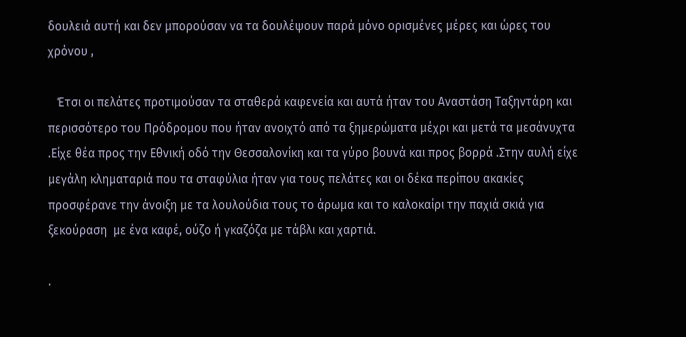δουλειά αυτή και δεν μπορούσαν να τα δουλέψουν παρά μόνο ορισμένες μέρες και ώρες του χρόνου ,

   Έτσι οι πελάτες προτιμούσαν τα σταθερά καφενεία και αυτά ήταν του Αναστάση Ταξηντάρη και περισσότερο του Πρόδρομου που ήταν ανοιχτό από τα ξημερώματα μέχρι και μετά τα μεσάνυχτα .Είχε θέα προς την Εθνική οδό την Θεσσαλονίκη και τα γύρο βουνά και προς βορρά .Στην αυλή είχε μεγάλη κληματαριά που τα σταφύλια ήταν για τους πελάτες και οι δέκα περίπου ακακίες προσφέρανε την άνοιξη με τα λουλούδια τους το άρωμα και το καλοκαίρι την παχιά σκιά για ξεκούραση  με ένα καφέ, ούζο ή γκαζόζα με τάβλι και χαρτιά.

.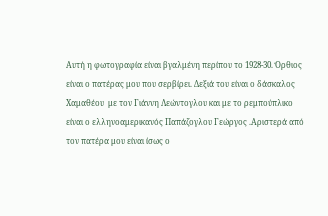Αυτή η φωτογραφία είναι βγαλμένη περίπου το 1928-30. Όρθιος είναι ο πατέρας μου που σερβίρει. Δεξιά του είναι ο δάσκαλος Χαμαθέου  με τον Γιάννη Λεώντογλου και με το ρεμπούπλικο είναι ο ελληνοαμερικανός Παπάζογλου Γεώργος .Αριστερά από τον πατέρα μου είναι ίσως ο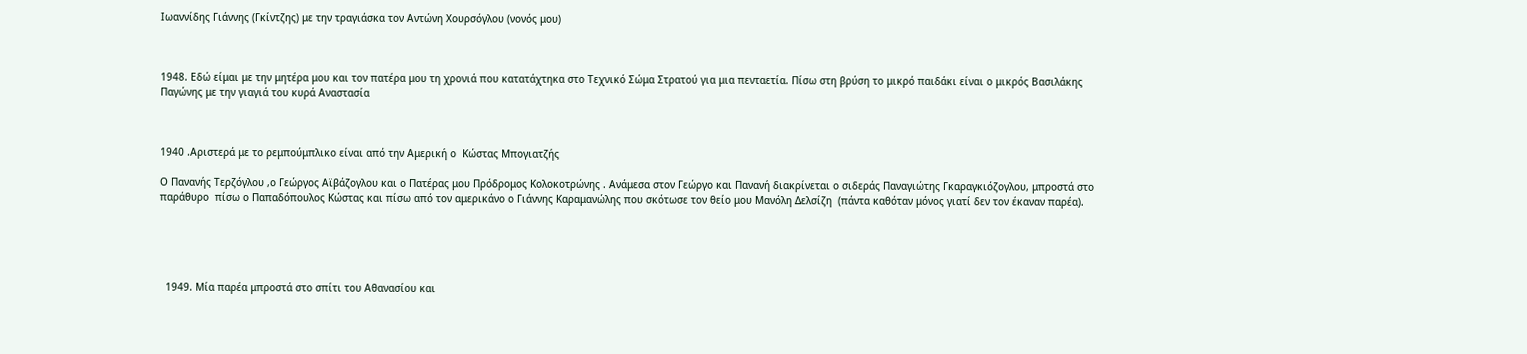Ιωαννίδης Γιάννης (Γκίντζης) με την τραγιάσκα τον Αντώνη Χουρσόγλου (νονός μου)



1948. Εδώ είμαι με την μητέρα μου και τον πατέρα μου τη χρονιά που κατατάχτηκα στο Τεχνικό Σώμα Στρατού για μια πενταετία. Πίσω στη βρύση το μικρό παιδάκι είναι ο μικρός Βασιλάκης Παγώνης με την γιαγιά του κυρά Αναστασία



1940 .Αριστερά με το ρεμπούμπλικο είναι από την Αμερική ο  Κώστας Μπογιατζής

Ο Πανανής Τερζόγλου ,ο Γεώργος Αϊβάζογλου και ο Πατέρας μου Πρόδρομος Κολοκοτρώνης . Ανάμεσα στον Γεώργο και Πανανή διακρίνεται ο σιδεράς Παναγιώτης Γκαραγκιόζογλου, μπροστά στο παράθυρο  πίσω ο Παπαδόπουλος Κώστας και πίσω από τον αμερικάνο ο Γιάννης Καραμανώλης που σκότωσε τον θείο μου Μανόλη Δελσίζη  (πάντα καθόταν μόνος γιατί δεν τον έκαναν παρέα).





  1949. Μία παρέα μπροστά στο σπίτι του Αθανασίου και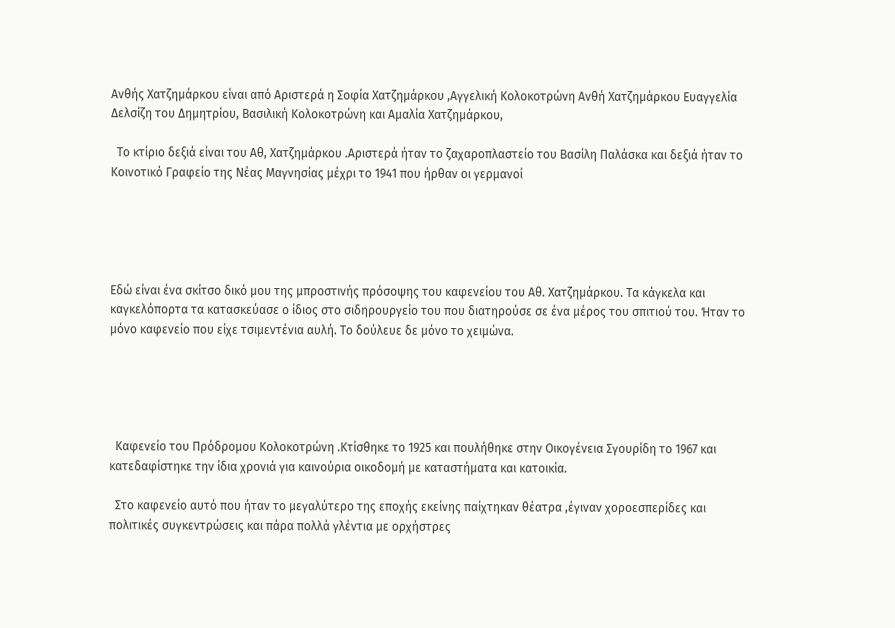Ανθής Χατζημάρκου είναι από Αριστερά η Σοφία Χατζημάρκου ,Αγγελική Κολοκοτρώνη Ανθή Χατζημάρκου Ευαγγελία Δελσίζη του Δημητρίου, Βασιλική Κολοκοτρώνη και Αμαλία Χατζημάρκου,

  Το κτίριο δεξιά είναι του Αθ, Χατζημάρκου .Αριστερά ήταν το ζαχαροπλαστείο του Βασίλη Παλάσκα και δεξιά ήταν το Κοινοτικό Γραφείο της Νέας Μαγνησίας μέχρι το 1941 που ήρθαν οι γερμανοί





Εδώ είναι ένα σκίτσο δικό μου της μπροστινής πρόσοψης του καφενείου του Αθ. Χατζημάρκου. Τα κάγκελα και καγκελόπορτα τα κατασκεύασε ο ίδιος στο σιδηρουργείο του που διατηρούσε σε ένα μέρος του σπιτιού του. Ήταν το μόνο καφενείο που είχε τσιμεντένια αυλή. Το δούλευε δε μόνο το χειμώνα.





  Καφενείο του Πρόδρομου Κολοκοτρώνη .Κτίσθηκε το 1925 και πουλήθηκε στην Οικογένεια Σγουρίδη το 1967 και κατεδαφίστηκε την ίδια χρονιά για καινούρια οικοδομή με καταστήματα και κατοικία.

  Στο καφενείο αυτό που ήταν το μεγαλύτερο της εποχής εκείνης παίχτηκαν θέατρα ,έγιναν χοροεσπερίδες και πολιτικές συγκεντρώσεις και πάρα πολλά γλέντια με ορχήστρες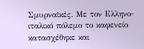Σμυρναϊκές. Με τον Ελληνο-ιταλικό πόλεμο το καφενείο κατασχέθηκε και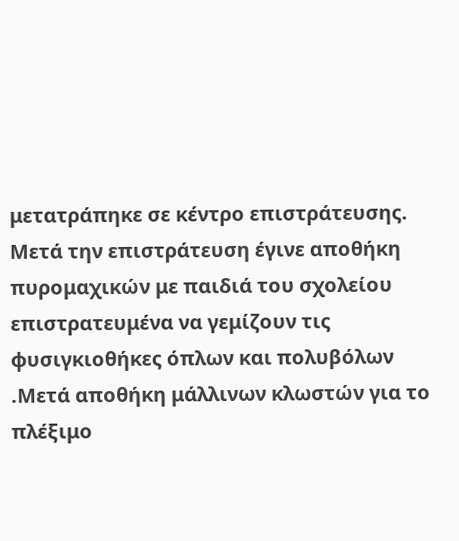μετατράπηκε σε κέντρο επιστράτευσης. Μετά την επιστράτευση έγινε αποθήκη πυρομαχικών με παιδιά του σχολείου επιστρατευμένα να γεμίζουν τις φυσιγκιοθήκες όπλων και πολυβόλων .Μετά αποθήκη μάλλινων κλωστών για το πλέξιμο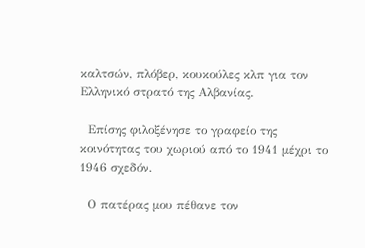καλτσών, πλόβερ, κουκούλες κλπ για τον Ελληνικό στρατό της Αλβανίας.

  Επίσης φιλοξένησε το γραφείο της κοινότητας του χωριού από το 1941 μέχρι το 1946 σχεδόν.

  Ο πατέρας μου πέθανε τον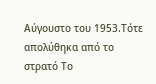Αύγουστο του 1953.Τότε απολύθηκα από το στρατό Το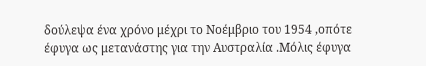δούλεψα ένα χρόνο μέχρι το Νοέμβριο του 1954 ,οπότε έφυγα ως μετανάστης για την Αυστραλία .Μόλις έφυγα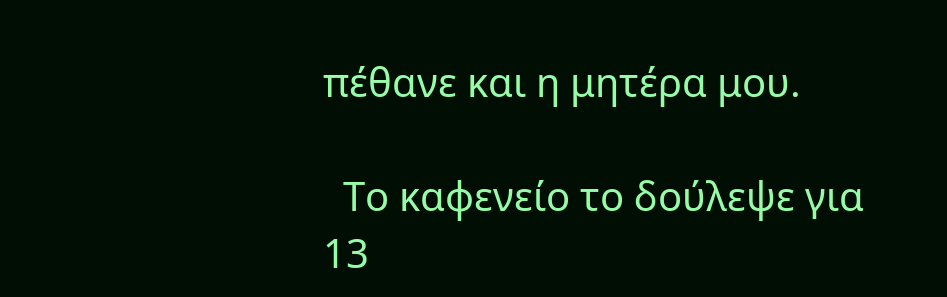πέθανε και η μητέρα μου.

  Το καφενείο το δούλεψε για 13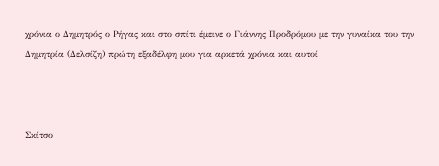χρόνια ο Δημητρός ο Ρήγας και στο σπίτι έμεινε ο Γιάννης Προδρόμου με την γυναίκα του την Δημητρία (Δελσίζη) πρώτη εξαδέλφη μου για αρκετά χρόνια και αυτοί



Σκίτσο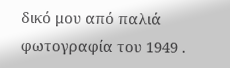δικό μου από παλιά φωτογραφία του 1949 .